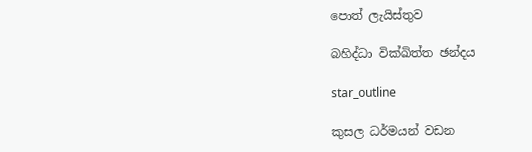පොත් ලැයිස්තුව

බහිද්ධා වික්ඛිත්ත ඡන්දය

star_outline

කුසල ධර්මයන් වඩන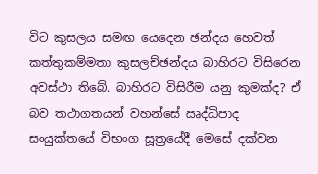විට කුසලය සමඟ යෙදෙන ඡන්දය හෙවත් කත්තුකම්මතා කුසලච්ඡන්දය බාහිරට විසිරෙන අවස්ථා තිබේ. බාහිරට විසිරීම යනු කුමක්ද? ඒ බව තථාගතයන් වහන්සේ ඍද්ධිපාද සංයුක්තයේ විභංග සූත්‍රයේදී මෙසේ දක්වන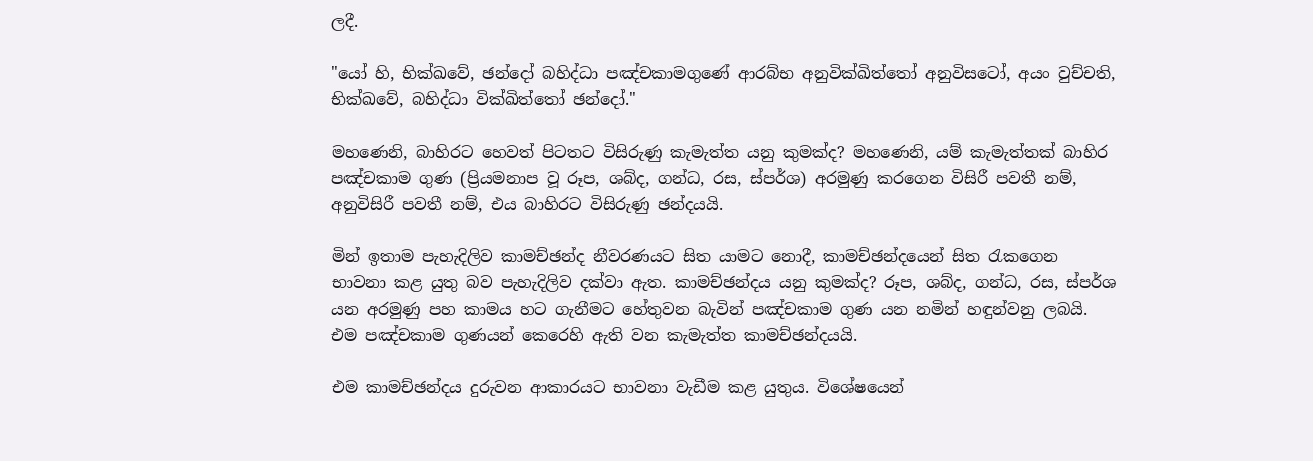ලදී.

"යෝ හි, භික්ඛවේ, ඡන්දෝ බහිද්ධා පඤ්චකාමගුණේ ආරබ්භ අනුවික්ඛිත්තෝ අනුවිසටෝ, අයං වුච්චති, භික්ඛවේ, බහිද්ධා වික්ඛිත්තෝ ඡන්දෝ."

මහණෙනි, බාහිරට හෙවත් පිටතට විසිරුණු කැමැත්ත යනු කුමක්ද? මහණෙනි, යම් කැමැත්තක් බාහිර පඤ්චකාම ගුණ (ප්‍රියමනාප වූ රූප, ශබ්ද, ගන්ධ, රස, ස්පර්ශ) අරමුණු කරගෙන විසිරී පවතී නම්, අනුවිසිරී පවතී නම්, එය බාහිරට විසිරුණු ඡන්දයයි.

මින් ඉතාම පැහැදිලිව කාමච්ඡන්ද නීවරණයට සිත යාමට නොදී, කාමච්ඡන්දයෙන් සිත රැකගෙන භාවනා කළ යුතු බව පැහැදිලිව දක්වා ඇත. කාමච්ඡන්දය යනු කුමක්ද? රූප, ශබ්ද, ගන්ධ, රස, ස්පර්ශ යන අරමුණු පහ කාමය හට ගැනීමට හේතුවන බැවින් පඤ්චකාම ගුණ යන නමින් හඳුන්වනු ලබයි. එම පඤ්චකාම ගුණයන් කෙරෙහි ඇති වන කැමැත්ත කාමච්ඡන්දයයි.

එම කාමච්ඡන්දය දුරුවන ආකාරයට භාවනා වැඩීම කළ යුතුය. විශේෂයෙන්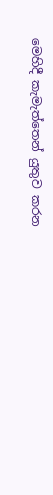මෙහිදී කැමැත්තෙන් යුතුව කරන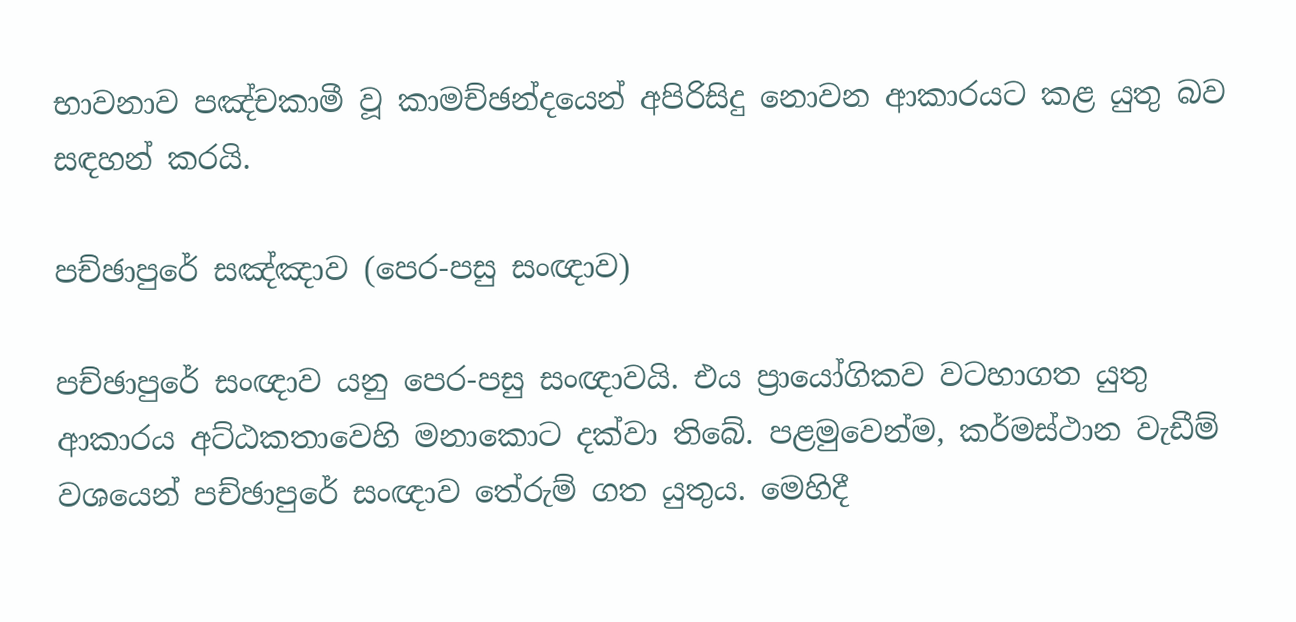භාවනාව පඤ්චකාමී වූ කාමච්ඡන්දයෙන් අපිරිසිදු නොවන ආකාරයට කළ යුතු බව සඳහන් කරයි.

පච්ඡාපුරේ සඤ්ඤාව (පෙර-පසු සංඥාව)

පච්ඡාපුරේ සංඥාව යනු පෙර-පසු සංඥාවයි. එය ප්‍රායෝගිකව වටහාගත යුතු ආකාරය අට්ඨකතාවෙහි මනාකොට දක්වා තිබේ. පළමුවෙන්ම, කර්මස්ථාන වැඩීම් වශයෙන් පච්ඡාපුරේ සංඥාව තේරුම් ගත යුතුය. මෙහිදී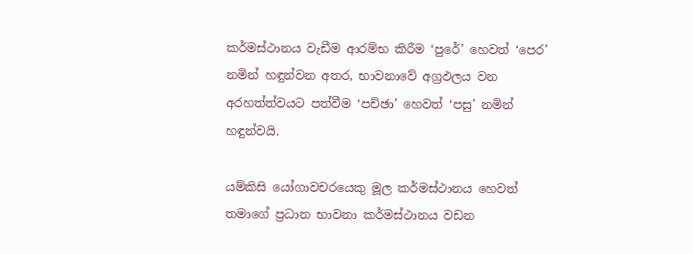කර්මස්ථානය වැඩීම ආරම්භ කිරීම ‘පුරේ’ හෙවත් ‘පෙර’ නමින් හඳුන්වන අතර, භාවනාවේ අග්‍රඵලය වන අරහත්ත්වයට පත්වීම ‘පච්ඡා’ හෙවත් ‘පසු’ නමින් හඳුන්වයි.

යම්කිසි යෝගාවචරයෙකු මූල කර්මස්ථානය හෙවත් තමාගේ ප්‍රධාන භාවනා කර්මස්ථානය වඩන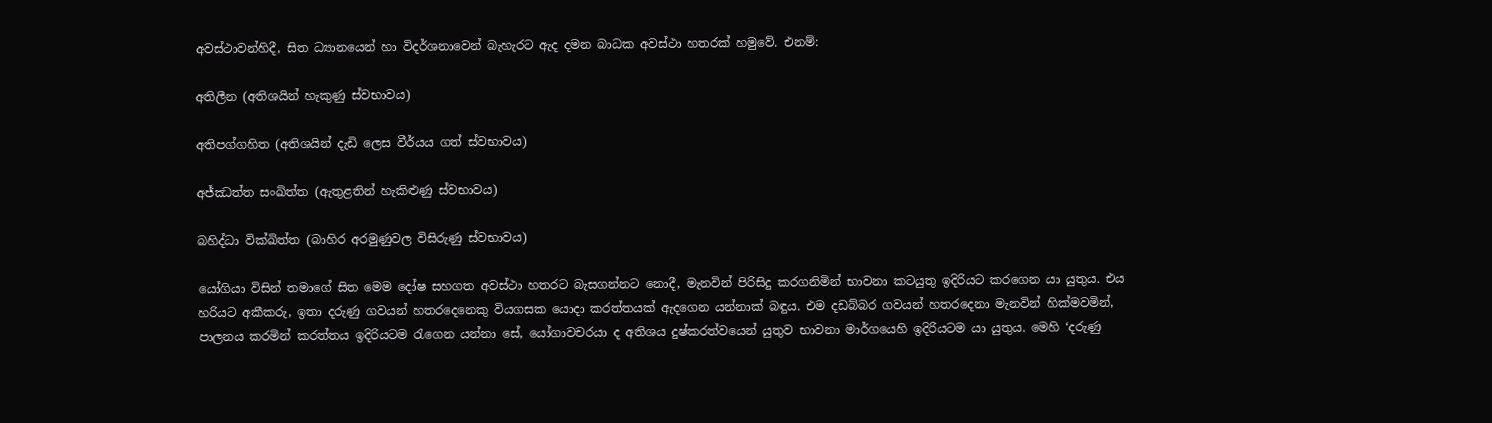අවස්ථාවන්හිදී, සිත ධ්‍යානයෙන් හා විදර්ශනාවෙන් බැහැරට ඇද දමන බාධක අවස්ථා හතරක් හමුවේ. එනම්:

අතිලීන (අතිශයින් හැකුණු ස්වභාවය)

අතිපග්ගහිත (අතිශයින් දැඩි ලෙස වීර්යය ගත් ස්වභාවය)

අජ්ඣත්ත සංඛිත්ත (ඇතුළතින් හැකිළුණු ස්වභාවය)

බහිද්ධා වික්ඛිත්ත (බාහිර අරමුණුවල විසිරුණු ස්වභාවය)

යෝගියා විසින් තමාගේ සිත මෙම දෝෂ සහගත අවස්ථා හතරට බැසගන්නට නොදී, මැනවින් පිරිසිදු කරගනිමින් භාවනා කටයුතු ඉදිරියට කරගෙන යා යුතුය. එය හරියට අකීකරු, ඉතා දරුණු ගවයන් හතරදෙනෙකු වියගසක යොදා කරත්තයක් ඇදගෙන යන්නාක් බඳුය. එම දඩබ්බර ගවයන් හතරදෙනා මැනවින් හික්මවමින්, පාලනය කරමින් කරත්තය ඉදිරියටම රැගෙන යන්නා සේ, යෝගාවචරයා ද අතිශය දුෂ්කරත්වයෙන් යුතුව භාවනා මාර්ගයෙහි ඉදිරියටම යා යුතුය. මෙහි ‘දරුණු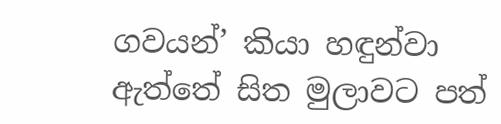ගවයන්’ කියා හඳුන්වා ඇත්තේ සිත මුලාවට පත්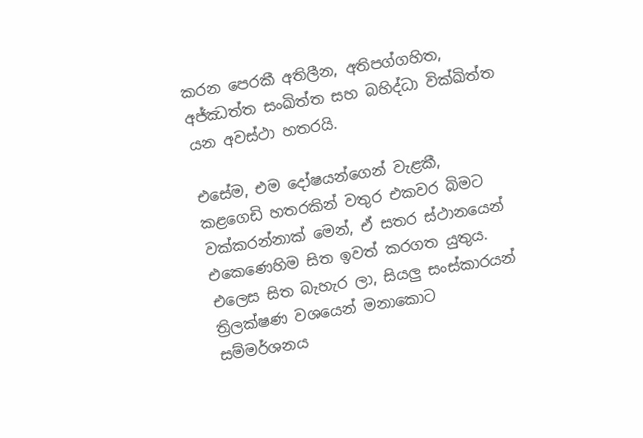කරන පෙරකී අතිලීන, අතිපග්ගහිත, අජ්ඣත්ත සංඛිත්ත සහ බහිද්ධා වික්ඛිත්ත යන අවස්ථා හතරයි.

එසේම, එම දෝෂයන්ගෙන් වැළකී, කළගෙඩි හතරකින් වතුර එකවර බිමට වක්කරන්නාක් මෙන්, ඒ සතර ස්ථානයෙන් එකෙණෙහිම සිත ඉවත් කරගත යුතුය. එලෙස සිත බැහැර ලා, සියලු සංස්කාරයන් ත්‍රිලක්ෂණ වශයෙන් මනාකොට සම්මර්ශනය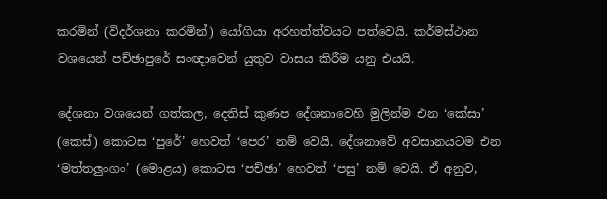කරමින් (විදර්ශනා කරමින්) යෝගියා අරහත්ත්වයට පත්වෙයි. කර්මස්ථාන වශයෙන් පච්ඡාපුරේ සංඥාවෙන් යුතුව වාසය කිරීම යනු එයයි.

දේශනා වශයෙන් ගත්කල, දෙතිස් කුණප දේශනාවෙහි මුලින්ම එන ‘කේසා’ (කෙස්) කොටස ‘පුරේ’ හෙවත් ‘පෙර’ නම් වෙයි. දේශනාවේ අවසානයටම එන ‘මත්තලුංගං’ (මොළය) කොටස ‘පච්ඡා’ හෙවත් ‘පසු’ නම් වෙයි. ඒ අනුව,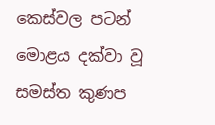කෙස්වල පටන් මොළය දක්වා වූ සමස්ත කුණප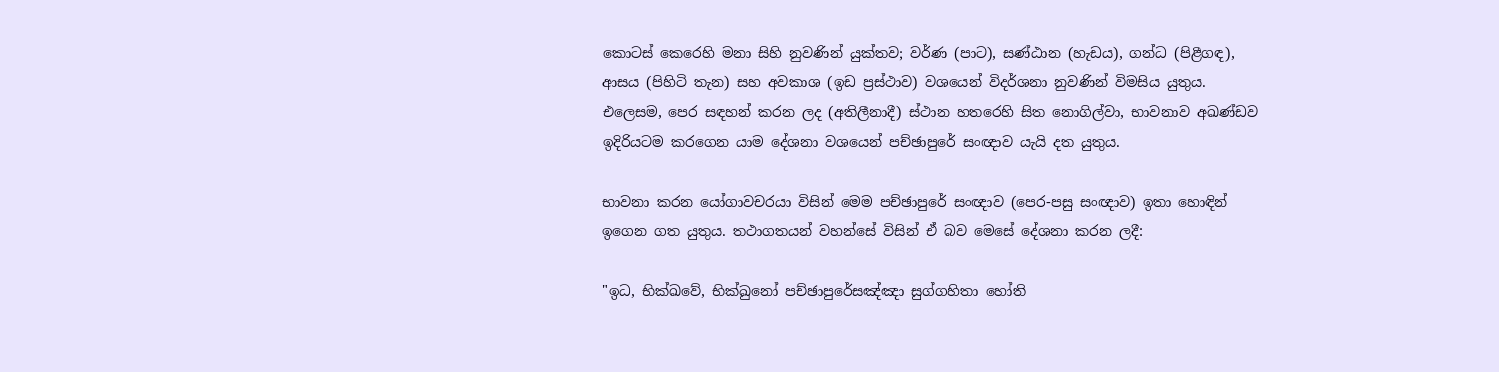කොටස් කෙරෙහි මනා සිහි නුවණින් යුක්තව; වර්ණ (පාට), සණ්ඨාන (හැඩය), ගන්ධ (පිළීගඳ), ආසය (පිහිටි තැන) සහ අවකාශ (ඉඩ ප්‍රස්ථාව) වශයෙන් විදර්ශනා නුවණින් විමසිය යුතුය. එලෙසම, පෙර සඳහන් කරන ලද (අතිලීනාදී) ස්ථාන හතරෙහි සිත නොගිල්වා, භාවනාව අඛණ්ඩව ඉදිරියටම කරගෙන යාම දේශනා වශයෙන් පච්ඡාපුරේ සංඥාව යැයි දත යුතුය.

භාවනා කරන යෝගාවචරයා විසින් මෙම පච්ඡාපුරේ සංඥාව (පෙර-පසු සංඥාව) ඉතා හොඳින් ඉගෙන ගත යුතුය. තථාගතයන් වහන්සේ විසින් ඒ බව මෙසේ දේශනා කරන ලදී:

"ඉධ, භික්ඛවේ, භික්ඛුනෝ පච්ඡාපුරේසඤ්ඤා සුග්ගහිතා හෝති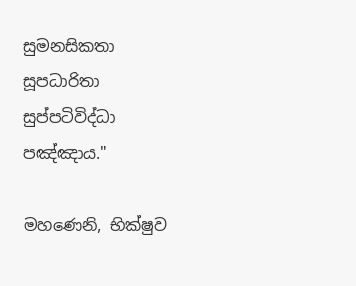සුමනසිකතා සූපධාරිතා සුප්පටිවිද්ධා පඤ්ඤාය."

මහණෙනි, භික්ෂුව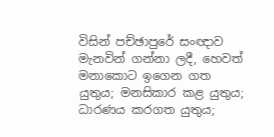විසින් පච්ඡාපුරේ සංඥාව මැනවින් ගන්නා ලදී, හෙවත් මනාකොට ඉගෙන ගත යුතුය; මනසිකාර කළ යුතුය; ධාරණය කරගත යුතුය;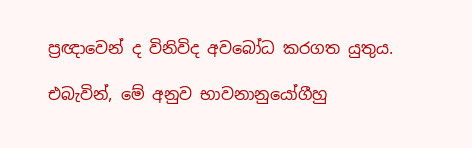ප්‍රඥාවෙන් ද විනිවිද අවබෝධ කරගත යුතුය.

එබැවින්, මේ අනුව භාවනානුයෝගීහු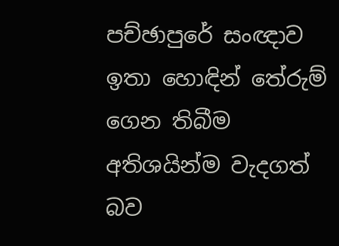පච්ඡාපුරේ සංඥාව ඉතා හොඳින් තේරුම් ගෙන තිබීම අතිශයින්ම වැදගත් බව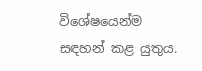විශේෂයෙන්ම සඳහන් කළ යුතුය.